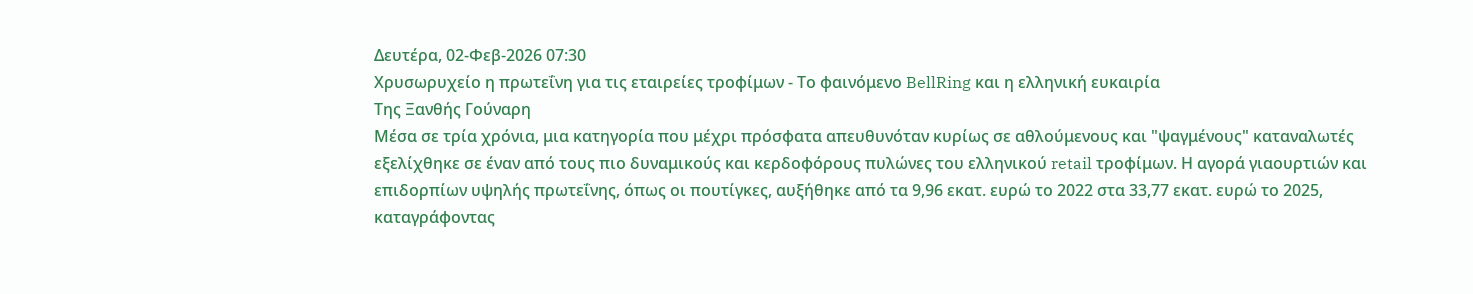Δευτέρα, 02-Φεβ-2026 07:30
Χρυσωρυχείο η πρωτεΐνη για τις εταιρείες τροφίμων - Το φαινόμενο BellRing και η ελληνική ευκαιρία
Της Ξανθής Γούναρη
Μέσα σε τρία χρόνια, μια κατηγορία που μέχρι πρόσφατα απευθυνόταν κυρίως σε αθλούμενους και "ψαγμένους" καταναλωτές εξελίχθηκε σε έναν από τους πιο δυναμικούς και κερδοφόρους πυλώνες του ελληνικού retail τροφίμων. Η αγορά γιαουρτιών και επιδορπίων υψηλής πρωτεΐνης, όπως οι πουτίγκες, αυξήθηκε από τα 9,96 εκατ. ευρώ το 2022 στα 33,77 εκατ. ευρώ το 2025, καταγράφοντας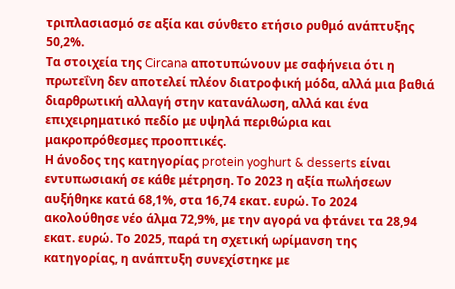τριπλασιασμό σε αξία και σύνθετο ετήσιο ρυθμό ανάπτυξης 50,2%.
Τα στοιχεία της Circana αποτυπώνουν με σαφήνεια ότι η πρωτεΐνη δεν αποτελεί πλέον διατροφική μόδα, αλλά μια βαθιά διαρθρωτική αλλαγή στην κατανάλωση, αλλά και ένα επιχειρηματικό πεδίο με υψηλά περιθώρια και μακροπρόθεσμες προοπτικές.
Η άνοδος της κατηγορίας protein yoghurt & desserts είναι εντυπωσιακή σε κάθε μέτρηση. Το 2023 η αξία πωλήσεων αυξήθηκε κατά 68,1%, στα 16,74 εκατ. ευρώ. Το 2024 ακολούθησε νέο άλμα 72,9%, με την αγορά να φτάνει τα 28,94 εκατ. ευρώ. Το 2025, παρά τη σχετική ωρίμανση της κατηγορίας, η ανάπτυξη συνεχίστηκε με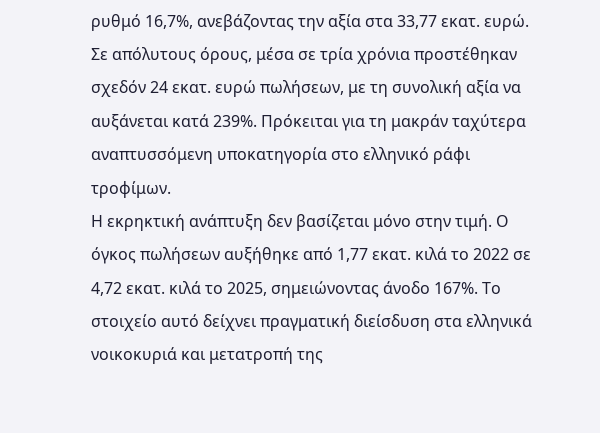ρυθμό 16,7%, ανεβάζοντας την αξία στα 33,77 εκατ. ευρώ.
Σε απόλυτους όρους, μέσα σε τρία χρόνια προστέθηκαν σχεδόν 24 εκατ. ευρώ πωλήσεων, με τη συνολική αξία να αυξάνεται κατά 239%. Πρόκειται για τη μακράν ταχύτερα αναπτυσσόμενη υποκατηγορία στο ελληνικό ράφι τροφίμων.
Η εκρηκτική ανάπτυξη δεν βασίζεται μόνο στην τιμή. Ο όγκος πωλήσεων αυξήθηκε από 1,77 εκατ. κιλά το 2022 σε 4,72 εκατ. κιλά το 2025, σημειώνοντας άνοδο 167%. Το στοιχείο αυτό δείχνει πραγματική διείσδυση στα ελληνικά νοικοκυριά και μετατροπή της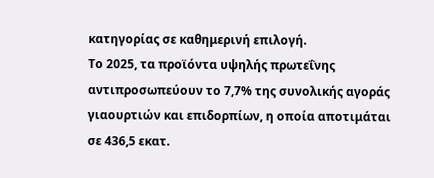κατηγορίας σε καθημερινή επιλογή.
Το 2025, τα προϊόντα υψηλής πρωτεΐνης αντιπροσωπεύουν το 7,7% της συνολικής αγοράς γιαουρτιών και επιδορπίων, η οποία αποτιμάται σε 436,5 εκατ.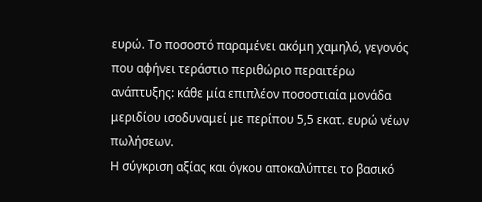ευρώ. Το ποσοστό παραμένει ακόμη χαμηλό, γεγονός που αφήνει τεράστιο περιθώριο περαιτέρω ανάπτυξης: κάθε μία επιπλέον ποσοστιαία μονάδα μεριδίου ισοδυναμεί με περίπου 5,5 εκατ. ευρώ νέων πωλήσεων.
Η σύγκριση αξίας και όγκου αποκαλύπτει το βασικό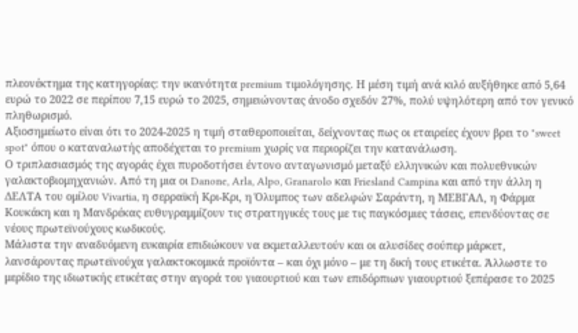πλεονέκτημα της κατηγορίας: την ικανότητα premium τιμολόγησης. Η μέση τιμή ανά κιλό αυξήθηκε από 5,64 ευρώ το 2022 σε περίπου 7,15 ευρώ το 2025, σημειώνοντας άνοδο σχεδόν 27%, πολύ υψηλότερη από τον γενικό πληθωρισμό.
Αξιοσημείωτο είναι ότι το 2024-2025 η τιμή σταθεροποιείται, δείχνοντας πως οι εταιρείες έχουν βρει το "sweet spot" όπου ο καταναλωτής αποδέχεται το premium χωρίς να περιορίζει την κατανάλωση.
Ο τριπλασιασμός της αγοράς έχει πυροδοτήσει έντονο ανταγωνισμό μεταξύ ελληνικών και πολυεθνικών γαλακτοβιομηχανιών. Από τη μια οι Danone, Arla, Alpo, Granarolo και Friesland Campina και από την άλλη η ΔΕΛΤΑ του ομίλου Vivartia, η σερραϊκή Κρι-Κρι, η Όλυμπος των αδελφών Σαράντη, η ΜΕΒΓΑΛ, η Φάρμα Κουκάκη και η Μανδρέκας ευθυγραμμίζουν τις στρατηγικές τους με τις παγκόσμιες τάσεις, επενδύοντας σε νέους πρωτεϊνούχους κωδικούς.
Μάλιστα την αναδυόμενη ευκαιρία επιδιώκουν να εκμεταλλευτούν και οι αλυσίδες σούπερ μάρκετ, λανσάροντας πρωτεϊνούχα γαλακτοκομικά προϊόντα – και όχι μόνο – με τη δική τους ετικέτα. Άλλωστε το μερίδιο της ιδιωτικής ετικέτας στην αγορά του γιαουρτιού και των επιδόρπιων γιαουρτιού ξεπέρασε το 2025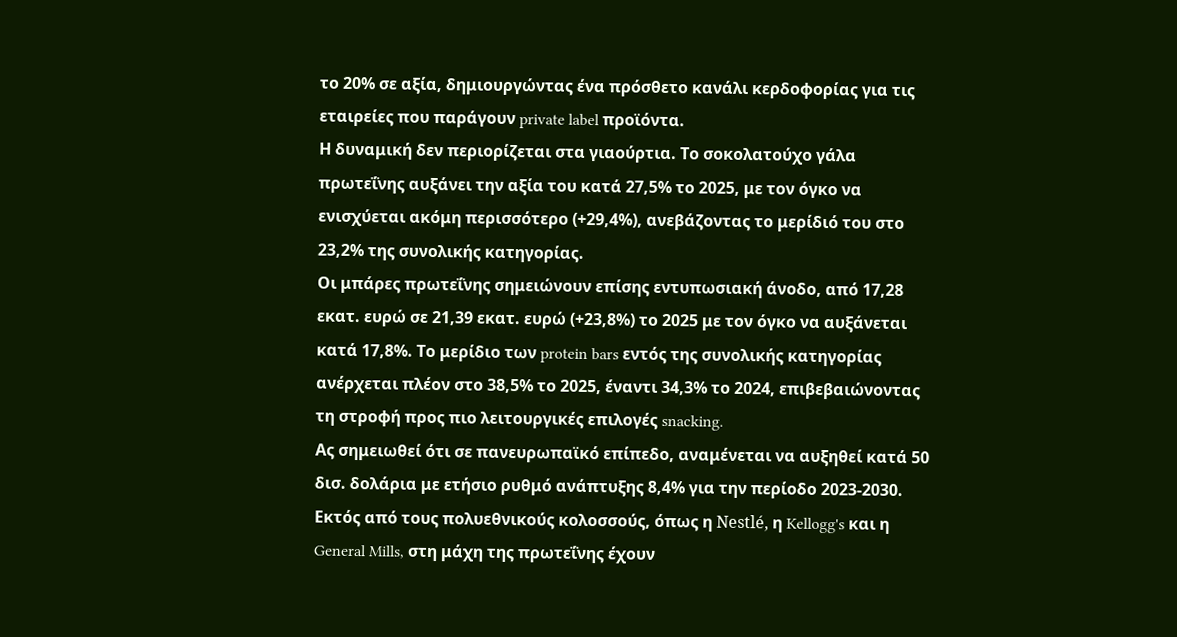το 20% σε αξία, δημιουργώντας ένα πρόσθετο κανάλι κερδοφορίας για τις εταιρείες που παράγουν private label προϊόντα.
Η δυναμική δεν περιορίζεται στα γιαούρτια. Το σοκολατούχο γάλα πρωτεΐνης αυξάνει την αξία του κατά 27,5% το 2025, με τον όγκο να ενισχύεται ακόμη περισσότερο (+29,4%), ανεβάζοντας το μερίδιό του στο 23,2% της συνολικής κατηγορίας.
Οι μπάρες πρωτεΐνης σημειώνουν επίσης εντυπωσιακή άνοδο, από 17,28 εκατ. ευρώ σε 21,39 εκατ. ευρώ (+23,8%) το 2025 με τον όγκο να αυξάνεται κατά 17,8%. Το μερίδιο των protein bars εντός της συνολικής κατηγορίας ανέρχεται πλέον στο 38,5% το 2025, έναντι 34,3% το 2024, επιβεβαιώνοντας τη στροφή προς πιο λειτουργικές επιλογές snacking.
Ας σημειωθεί ότι σε πανευρωπαϊκό επίπεδο, αναμένεται να αυξηθεί κατά 50 δισ. δολάρια με ετήσιο ρυθμό ανάπτυξης 8,4% για την περίοδο 2023-2030.
Εκτός από τους πολυεθνικούς κολοσσούς, όπως η Nestlé, η Kellogg's και η General Mills, στη μάχη της πρωτεΐνης έχουν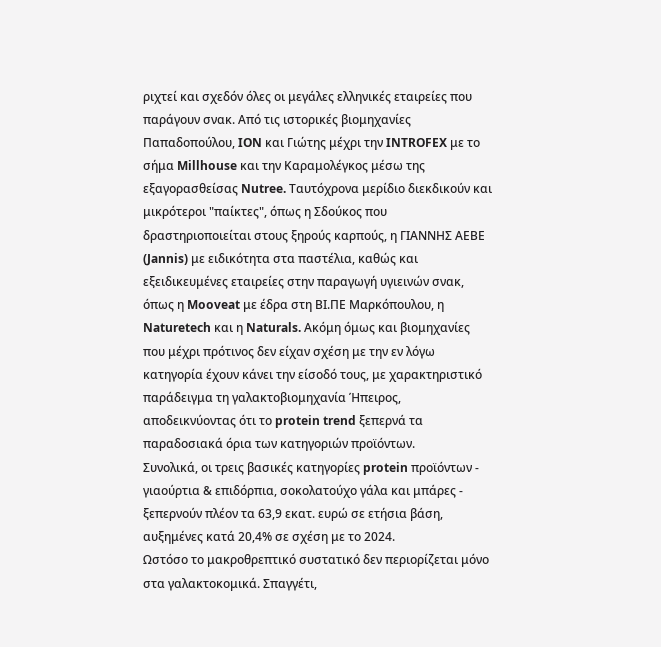ριχτεί και σχεδόν όλες οι μεγάλες ελληνικές εταιρείες που παράγουν σνακ. Από τις ιστορικές βιομηχανίες Παπαδοπούλου, ION και Γιώτης μέχρι την INTROFEX με το σήμα Millhouse και την Καραμολέγκος μέσω της εξαγορασθείσας Nutree. Ταυτόχρονα μερίδιο διεκδικούν και μικρότεροι "παίκτες", όπως η Σδούκος που δραστηριοποιείται στους ξηρούς καρπούς, η ΓΙΑΝΝΗΣ ΑΕΒΕ (Jannis) με ειδικότητα στα παστέλια, καθώς και εξειδικευμένες εταιρείες στην παραγωγή υγιεινών σνακ, όπως η Mooveat με έδρα στη ΒΙ.ΠΕ Μαρκόπουλου, η Naturetech και η Naturals. Ακόμη όμως και βιομηχανίες που μέχρι πρότινος δεν είχαν σχέση με την εν λόγω κατηγορία έχουν κάνει την είσοδό τους, με χαρακτηριστικό παράδειγμα τη γαλακτοβιομηχανία Ήπειρος, αποδεικνύοντας ότι το protein trend ξεπερνά τα παραδοσιακά όρια των κατηγοριών προϊόντων.
Συνολικά, οι τρεις βασικές κατηγορίες protein προϊόντων - γιαούρτια & επιδόρπια, σοκολατούχο γάλα και μπάρες - ξεπερνούν πλέον τα 63,9 εκατ. ευρώ σε ετήσια βάση, αυξημένες κατά 20,4% σε σχέση με το 2024.
Ωστόσο το μακροθρεπτικό συστατικό δεν περιορίζεται μόνο στα γαλακτοκομικά. Σπαγγέτι,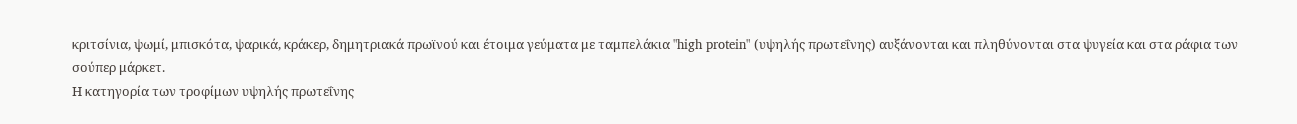κριτσίνια, ψωμί, μπισκότα, ψαρικά, κράκερ, δημητριακά πρωϊνού και έτοιμα γεύματα με ταμπελάκια "high protein" (υψηλής πρωτεΐνης) αυξάνονται και πληθύνονται στα ψυγεία και στα ράφια των σούπερ μάρκετ.
Η κατηγορία των τροφίμων υψηλής πρωτεΐνης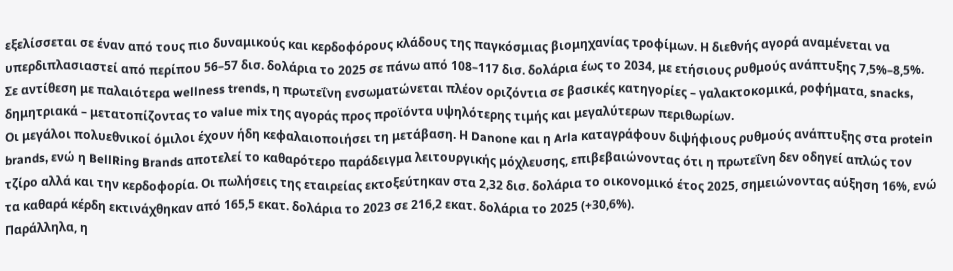εξελίσσεται σε έναν από τους πιο δυναμικούς και κερδοφόρους κλάδους της παγκόσμιας βιομηχανίας τροφίμων. Η διεθνής αγορά αναμένεται να υπερδιπλασιαστεί από περίπου 56–57 δισ. δολάρια το 2025 σε πάνω από 108–117 δισ. δολάρια έως το 2034, με ετήσιους ρυθμούς ανάπτυξης 7,5%–8,5%. Σε αντίθεση με παλαιότερα wellness trends, η πρωτεΐνη ενσωματώνεται πλέον οριζόντια σε βασικές κατηγορίες – γαλακτοκομικά, ροφήματα, snacks, δημητριακά – μετατοπίζοντας το value mix της αγοράς προς προϊόντα υψηλότερης τιμής και μεγαλύτερων περιθωρίων.
Οι μεγάλοι πολυεθνικοί όμιλοι έχουν ήδη κεφαλαιοποιήσει τη μετάβαση. Η Danone και η Arla καταγράφουν διψήφιους ρυθμούς ανάπτυξης στα protein brands, ενώ η BellRing Brands αποτελεί το καθαρότερο παράδειγμα λειτουργικής μόχλευσης, επιβεβαιώνοντας ότι η πρωτεΐνη δεν οδηγεί απλώς τον τζίρο αλλά και την κερδοφορία. Οι πωλήσεις της εταιρείας εκτοξεύτηκαν στα 2,32 δισ. δολάρια το οικονομικό έτος 2025, σημειώνοντας αύξηση 16%, ενώ τα καθαρά κέρδη εκτινάχθηκαν από 165,5 εκατ. δολάρια το 2023 σε 216,2 εκατ. δολάρια το 2025 (+30,6%).
Παράλληλα, η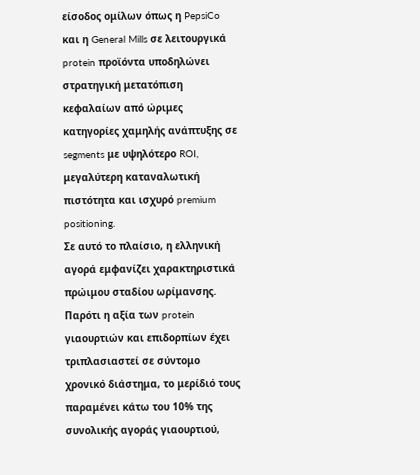είσοδος ομίλων όπως η PepsiCo και η General Mills σε λειτουργικά protein προϊόντα υποδηλώνει στρατηγική μετατόπιση κεφαλαίων από ώριμες κατηγορίες χαμηλής ανάπτυξης σε segments με υψηλότερο ROI, μεγαλύτερη καταναλωτική πιστότητα και ισχυρό premium positioning.
Σε αυτό το πλαίσιο, η ελληνική αγορά εμφανίζει χαρακτηριστικά πρώιμου σταδίου ωρίμανσης. Παρότι η αξία των protein γιαουρτιών και επιδορπίων έχει τριπλασιαστεί σε σύντομο χρονικό διάστημα, το μερίδιό τους παραμένει κάτω του 10% της συνολικής αγοράς γιαουρτιού,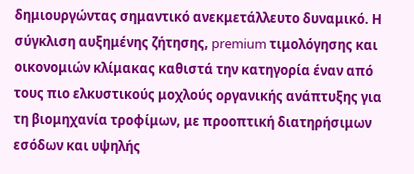δημιουργώντας σημαντικό ανεκμετάλλευτο δυναμικό. Η σύγκλιση αυξημένης ζήτησης, premium τιμολόγησης και οικονομιών κλίμακας καθιστά την κατηγορία έναν από τους πιο ελκυστικούς μοχλούς οργανικής ανάπτυξης για τη βιομηχανία τροφίμων, με προοπτική διατηρήσιμων εσόδων και υψηλής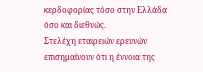κερδοφορίας τόσο στην Ελλάδα όσο και διεθνώς.
Στελέχη εταιρειών ερευνών επισημαίνουν ότι η έννοια της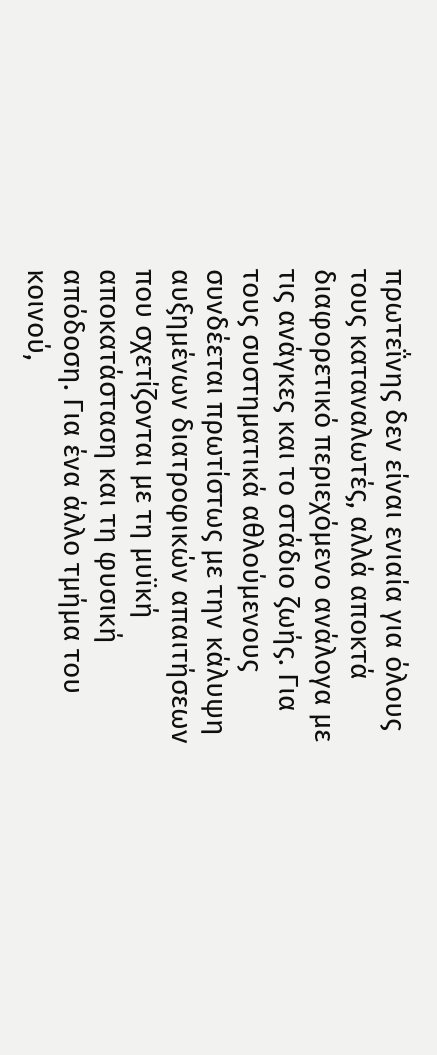πρωτεΐνης δεν είναι ενιαία για όλους τους καταναλωτές, αλλά αποκτά διαφορετικό περιεχόμενο ανάλογα με τις ανάγκες και το στάδιο ζωής. Για τους συστηματικά αθλούμενους συνδέεται πρωτίστως με την κάλυψη αυξημένων διατροφικών απαιτήσεων που σχετίζονται με τη μυϊκή αποκατάσταση και τη φυσική απόδοση. Για ένα άλλο τμήμα του κοινού,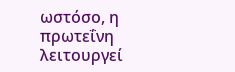ωστόσο, η πρωτεΐνη λειτουργεί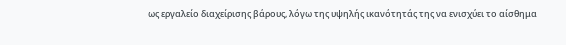ως εργαλείο διαχείρισης βάρους, λόγω της υψηλής ικανότητάς της να ενισχύει το αίσθημα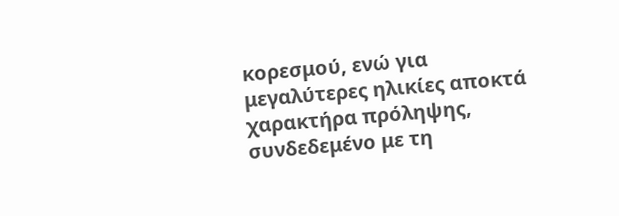κορεσμού, ενώ για μεγαλύτερες ηλικίες αποκτά χαρακτήρα πρόληψης, συνδεδεμένο με τη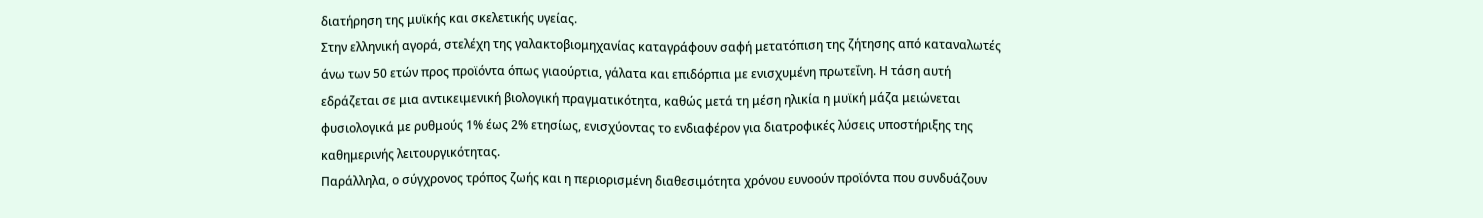διατήρηση της μυϊκής και σκελετικής υγείας.
Στην ελληνική αγορά, στελέχη της γαλακτοβιομηχανίας καταγράφουν σαφή μετατόπιση της ζήτησης από καταναλωτές άνω των 50 ετών προς προϊόντα όπως γιαούρτια, γάλατα και επιδόρπια με ενισχυμένη πρωτεΐνη. Η τάση αυτή εδράζεται σε μια αντικειμενική βιολογική πραγματικότητα, καθώς μετά τη μέση ηλικία η μυϊκή μάζα μειώνεται φυσιολογικά με ρυθμούς 1% έως 2% ετησίως, ενισχύοντας το ενδιαφέρον για διατροφικές λύσεις υποστήριξης της καθημερινής λειτουργικότητας.
Παράλληλα, ο σύγχρονος τρόπος ζωής και η περιορισμένη διαθεσιμότητα χρόνου ευνοούν προϊόντα που συνδυάζουν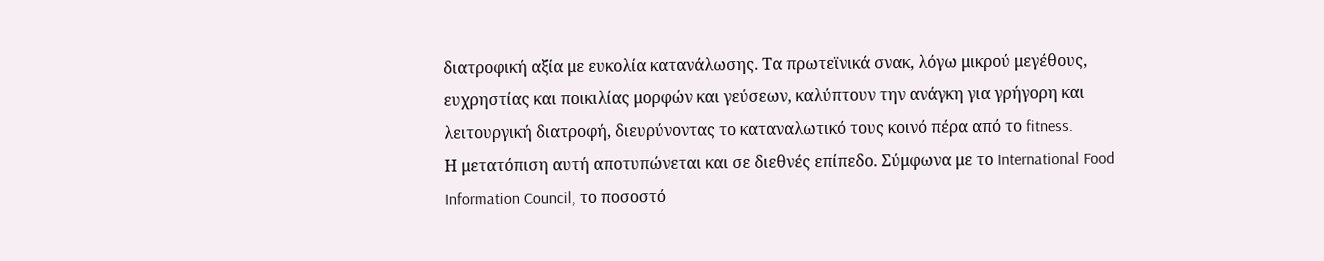διατροφική αξία με ευκολία κατανάλωσης. Τα πρωτεϊνικά σνακ, λόγω μικρού μεγέθους, ευχρηστίας και ποικιλίας μορφών και γεύσεων, καλύπτουν την ανάγκη για γρήγορη και λειτουργική διατροφή, διευρύνοντας το καταναλωτικό τους κοινό πέρα από το fitness.
Η μετατόπιση αυτή αποτυπώνεται και σε διεθνές επίπεδο. Σύμφωνα με το International Food Information Council, το ποσοστό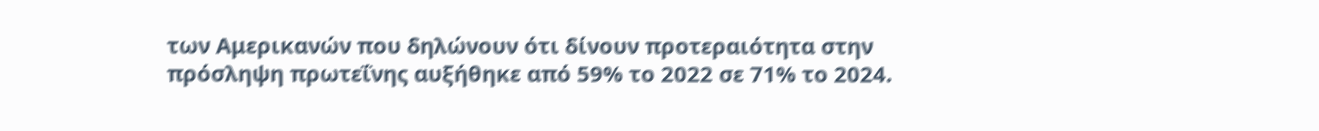των Αμερικανών που δηλώνουν ότι δίνουν προτεραιότητα στην πρόσληψη πρωτεΐνης αυξήθηκε από 59% το 2022 σε 71% το 2024.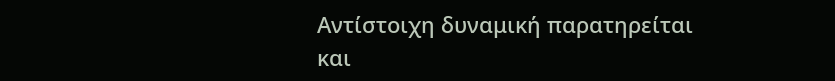Αντίστοιχη δυναμική παρατηρείται και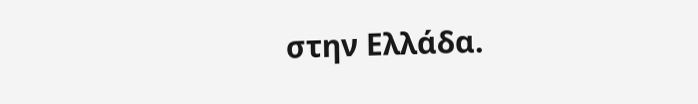στην Ελλάδα.